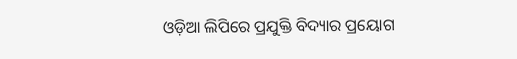ଓଡ଼ିଆ ଲିପିରେ ପ୍ରଯୁକ୍ତି ବିଦ୍ୟାର ପ୍ରୟୋଗ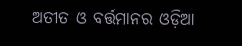ଅତୀତ ଓ ବର୍ତ୍ତମାନର ଓଡ଼ିଆ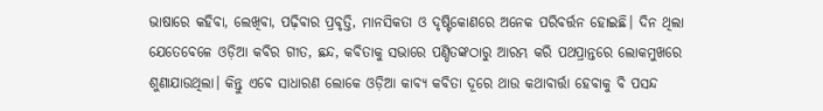ଭାଷାରେ କହିବା, ଲେଖିବା, ପଢ଼ିବାର ପ୍ରବୃତ୍ତି, ମାନସିକତା ଓ ଦୃଷ୍ଟିକୋଣରେ ଅନେକ ପରିବର୍ତ୍ତନ ହୋଇଛି। ଦିନ ଥିଲା ଯେତେବେଳେ ଓଡ଼ିଆ କବିର ଗୀତ, ଛନ୍ଦ, କବିତାକୁ ସଭାରେ ପଣ୍ଡିତଙ୍କଠାରୁ ଆରମ୍ଭ କରି ପଥପ୍ରାନ୍ତରେ ଲୋକମୁଖରେ ଶୁଣାଯାଉଥିଲା। କିନ୍ତୁ ଏବେ ସାଧାରଣ ଲୋକେ ଓଡ଼ିଆ କାବ୍ୟ କବିତା ଦୂରେ ଥାଉ କଥାବାର୍ତ୍ତା ହେବାକୁ ବି ପସନ୍ଦ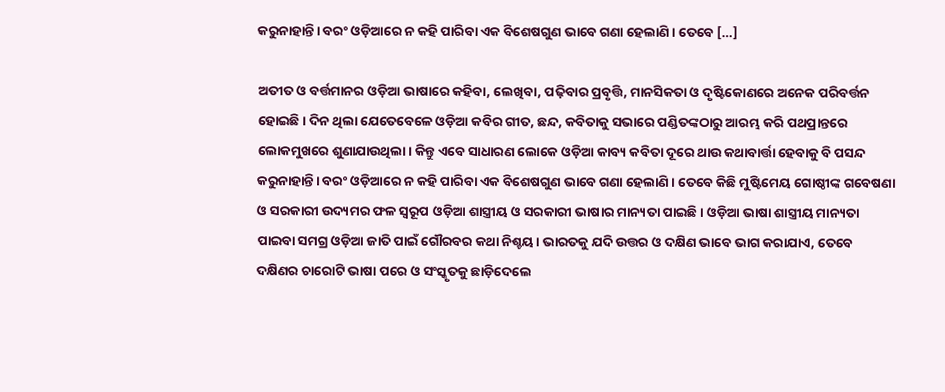କରୁନାହାନ୍ତି। ବରଂ ଓଡ଼ିଆରେ ନ କହି ପାରିବା ଏକ ବିଶେଷଗୁଣ ଭାବେ ଗଣା ହେଲାଣି। ତେବେ […]

ଅତୀତ ଓ ବର୍ତ୍ତମାନର ଓଡ଼ିଆ ଭାଷାରେ କହିବା, ଲେଖିବା, ପଢ଼ିବାର ପ୍ରବୃତ୍ତି, ମାନସିକତା ଓ ଦୃଷ୍ଟିକୋଣରେ ଅନେକ ପରିବର୍ତ୍ତନ ହୋଇଛି। ଦିନ ଥିଲା ଯେତେବେଳେ ଓଡ଼ିଆ କବିର ଗୀତ, ଛନ୍ଦ, କବିତାକୁ ସଭାରେ ପଣ୍ଡିତଙ୍କଠାରୁ ଆରମ୍ଭ କରି ପଥପ୍ରାନ୍ତରେ ଲୋକମୁଖରେ ଶୁଣାଯାଉଥିଲା। କିନ୍ତୁ ଏବେ ସାଧାରଣ ଲୋକେ ଓଡ଼ିଆ କାବ୍ୟ କବିତା ଦୂରେ ଥାଉ କଥାବାର୍ତ୍ତା ହେବାକୁ ବି ପସନ୍ଦ କରୁନାହାନ୍ତି। ବରଂ ଓଡ଼ିଆରେ ନ କହି ପାରିବା ଏକ ବିଶେଷଗୁଣ ଭାବେ ଗଣା ହେଲାଣି। ତେବେ କିଛି ମୁଷ୍ଟିମେୟ ଗୋଷ୍ଠୀଙ୍କ ଗବେଷଣା ଓ ସରକାରୀ ଉଦ୍ୟମର ଫଳ ସ୍ୱରୂପ ଓଡ଼ିଆ ଶାସ୍ତ୍ରୀୟ ଓ ସରକାରୀ ଭାଷାର ମାନ୍ୟତା ପାଇଛି। ଓଡ଼ିଆ ଭାଷା ଶାସ୍ତ୍ରୀୟ ମାନ୍ୟତା ପାଇବା ସମଗ୍ର ଓଡ଼ିଆ ଜାତି ପାଇଁ ଗୌରବର କଥା ନିଶ୍ଚୟ। ଭାରତକୁ ଯଦି ଉତ୍ତର ଓ ଦକ୍ଷିଣ ଭାବେ ଭାଗ କରାଯାଏ, ତେବେ ଦକ୍ଷିଣର ଚାରୋଟି ଭାଷା ପରେ ଓ ସଂସ୍କୃତକୁ ଛାଡ଼ିଦେଲେ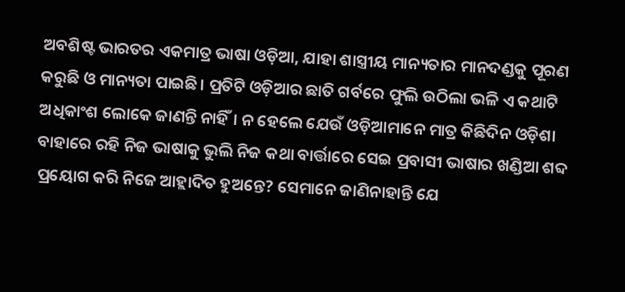ଅବଶିଷ୍ଟ ଭାରତର ଏକମାତ୍ର ଭାଷା ଓଡ଼ିଆ, ଯାହା ଶାସ୍ତ୍ରୀୟ ମାନ୍ୟତାର ମାନଦଣ୍ଡକୁ ପୂରଣ କରୁଛି ଓ ମାନ୍ୟତା ପାଇଛି। ପ୍ରତିଟି ଓଡ଼ିଆର ଛାତି ଗର୍ବରେ ଫୁଲି ଉଠିଲା ଭଳି ଏ କଥାଟି ଅଧିକାଂଶ ଲୋକେ ଜାଣନ୍ତି ନାହିଁ। ନ ହେଲେ ଯେଉଁ ଓଡ଼ିଆମାନେ ମାତ୍ର କିଛିଦିନ ଓଡ଼ିଶା ବାହାରେ ରହି ନିଜ ଭାଷାକୁ ଭୁଲି ନିଜ କଥା ବାର୍ତ୍ତାରେ ସେଇ ପ୍ରବାସୀ ଭାଷାର ଖଣ୍ଡିଆ ଶବ୍ଦ ପ୍ରୟୋଗ କରି ନିଜେ ଆହ୍ଲାଦିତ ହୁଅନ୍ତେ? ସେମାନେ ଜାଣିନାହାନ୍ତି ଯେ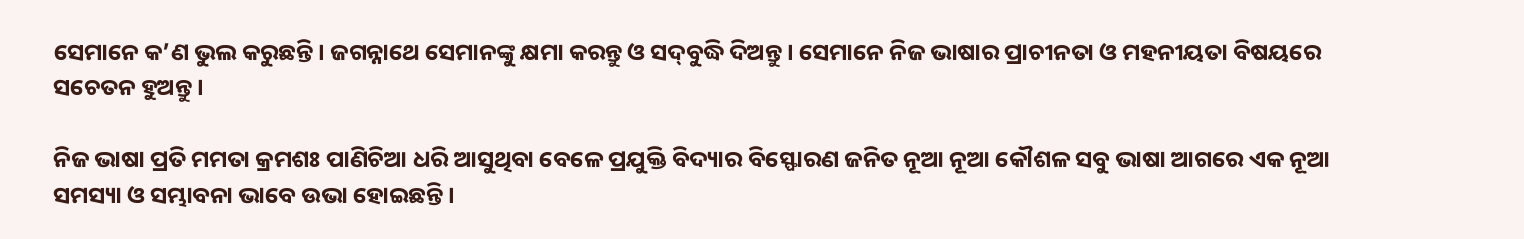ସେମାନେ କ’ଣ ଭୁଲ କରୁଛନ୍ତି। ଜଗନ୍ନାଥେ ସେମାନଙ୍କୁ କ୍ଷମା କରନ୍ତୁ ଓ ସଦ୍‌‌ବୁଦ୍ଧି ଦିଅନ୍ତୁ। ସେମାନେ ନିଜ ଭାଷାର ପ୍ରାଚୀନତା ଓ ମହନୀୟତା ବିଷୟରେ ସଚେତନ ହୁଅନ୍ତୁ।

ନିଜ ଭାଷା ପ୍ରତି ମମତା କ୍ରମଶଃ ପାଣିଚିଆ ଧରି ଆସୁଥିବା ବେଳେ ପ୍ରଯୁକ୍ତି ବିଦ୍ୟାର ବିସ୍ଫୋରଣ ଜନିତ ନୂଆ ନୂଆ କୌଶଳ ସବୁ ଭାଷା ଆଗରେ ଏକ ନୂଆ ସମସ୍ୟା ଓ ସମ୍ଭାବନା ଭାବେ ଉଭା ହୋଇଛନ୍ତି।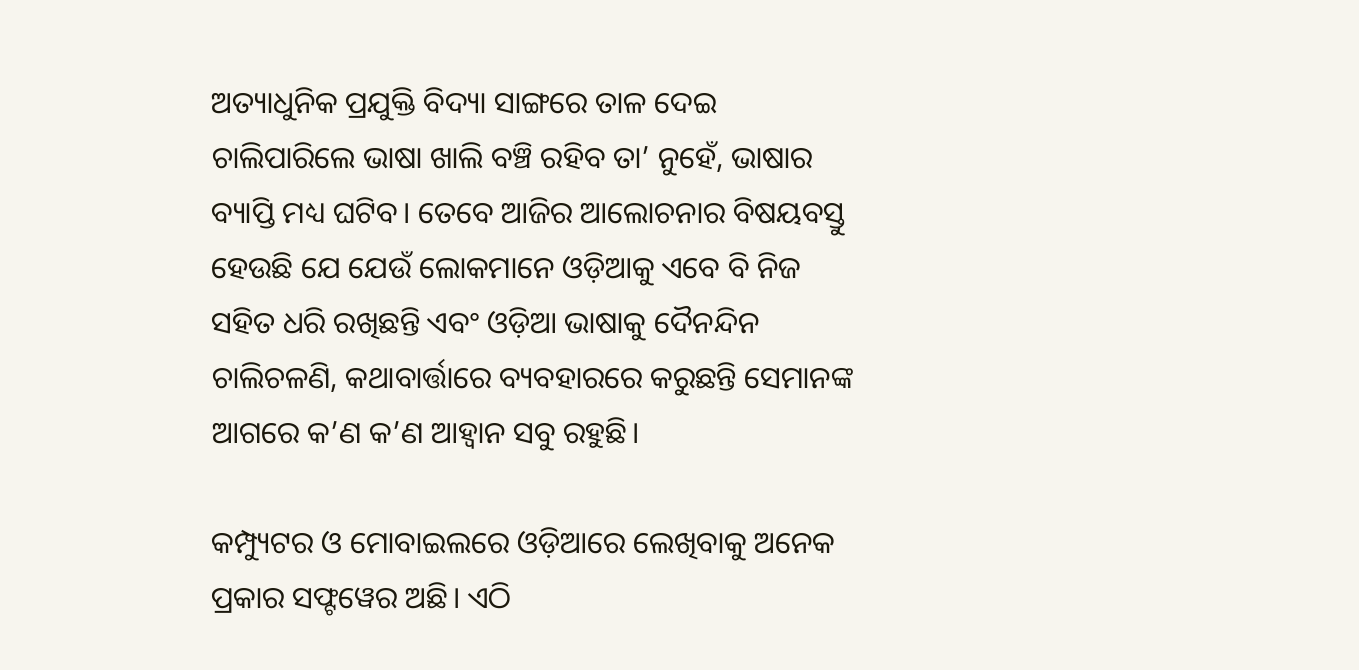ଅତ୍ୟାଧୁନିକ ପ୍ରଯୁକ୍ତି ବିଦ୍ୟା ସାଙ୍ଗରେ ତାଳ ଦେଇ ଚାଲିପାରିଲେ ଭାଷା ଖାଲି ବଞ୍ଚି ରହିବ ତା’ ନୁହେଁ, ଭାଷାର ବ୍ୟାପ୍ତି ମଧ୍ୟ ଘଟିବ। ତେବେ ଆଜିର ଆଲୋଚନାର ବିଷୟବସ୍ତୁ ହେଉଛି ଯେ ଯେଉଁ ଲୋକମାନେ ଓଡ଼ିଆକୁ ଏବେ ବି ନିଜ ସହିତ ଧରି ରଖିଛନ୍ତି ଏବଂ ଓଡ଼ିଆ ଭାଷାକୁ ଦୈନନ୍ଦିନ ଚାଲିଚଳଣି, କଥାବାର୍ତ୍ତାରେ ବ୍ୟବହାରରେ କରୁଛନ୍ତି ସେମାନଙ୍କ ଆଗରେ କ’ଣ କ’ଣ ଆହ୍ୱାନ ସବୁ ରହୁଛି।

କମ୍ପ୍ୟୁଟର ଓ ମୋବାଇଲରେ ଓଡ଼ିଆରେ ଲେଖିବାକୁ ଅନେକ ପ୍ରକାର ସଫ୍ଟୱେର ଅଛି। ଏଠି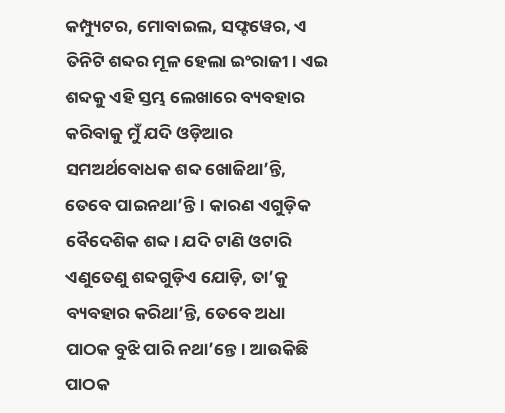କମ୍ପ୍ୟୁଟର, ମୋବାଇଲ, ସଫ୍ଟୱେର, ଏ ତିନିଟି ଶବ୍ଦର ମୂଳ ହେଲା ଇଂରାଜୀ। ଏଇ ଶବ୍ଦକୁ ଏହି ସ୍ତମ୍ଭ ଲେଖାରେ ବ୍ୟବହାର କରିବାକୁ ମୁଁ ଯଦି ଓଡ଼ିଆର ସମଅର୍ଥବୋଧକ ଶବ୍ଦ ଖୋଜିଥା’ନ୍ତି, ତେବେ ପାଇନଥା’ନ୍ତି। କାରଣ ଏଗୁଡ଼ିକ ବୈଦେଶିକ ଶବ୍ଦ। ଯଦି ଟାଣି ଓଟାରି ଏଣୁତେଣୁ ଶବ୍ଦଗୁଡ଼ିଏ ଯୋଡ଼ି, ତା’କୁ ବ୍ୟବହାର କରିଥା’ନ୍ତି, ତେବେ ଅଧା ପାଠକ ବୁଝି ପାରି ନଥା’ନ୍ତେ। ଆଉକିଛି ପାଠକ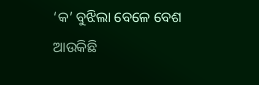‘କ’ ବୁଝିଲା ବେଳେ ବେଶ ଆଉକିଛି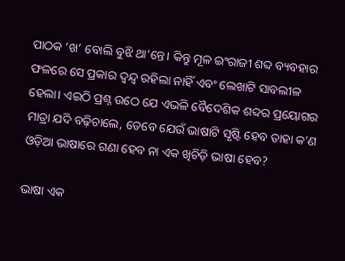ପାଠକ ‘ଖ’ ବୋଲି ବୁଝି ଥା’ନ୍ତେ। କିନ୍ତୁ ମୂଳ ଇଂରାଜୀ ଶବ୍ଦ ବ୍ୟବହାର ଫଳରେ ସେ ପ୍ରକାର ଦ୍ୱନ୍ଦ୍ୱ ରହିଲା ନାହିଁ ଏବଂ ଲେଖାଟି ସାବଲୀଳ ହେଲା। ଏଇଠି ପ୍ରଶ୍ନ ଉଠେ ଯେ ଏଭଳି ବୈଦେଶିକ ଶବ୍ଦର ପ୍ରୟୋଗର ମାତ୍ରା ଯଦି ବଢ଼ିଚାଲେ, ତେବେ ଯେଉଁ ଭାଷାଟି ସୃଷ୍ଟି ହେବ ତାହା କ’ଣ ଓଡ଼ିଆ ଭାଷାରେ ଗଣା ହେବ ନା ଏକ ଖିଚିଡ଼ି ଭାଷା ହେବ?

ଭାଷା ଏକ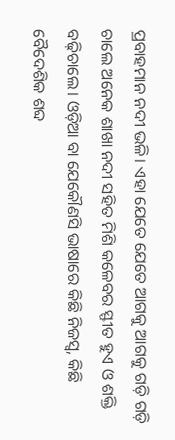ପ୍ରବାହମାନ ନଦୀ ଭଳି। ଏହା ଯେତେ ଯେତେ ଆଗକୁ ଆଗକୁ ଗଡ଼ି ଗଡ଼ି ଚାଲେ ଅନେକ ଶାଖା ନଦୀ ସହିତ ମିଶି କଳେବର ସ୍ଫୀତ ହୁଏ ଓ ଶକ୍ତି ବଢ଼ିଚାଲେ। ଓଡ଼ିଆ ବା ଯେକୌଣସି ଭାଷାରେ କିଛି ନିଜସ୍ୱ, କିଛି ବୈଦେଶିକ ଶବ୍ଦ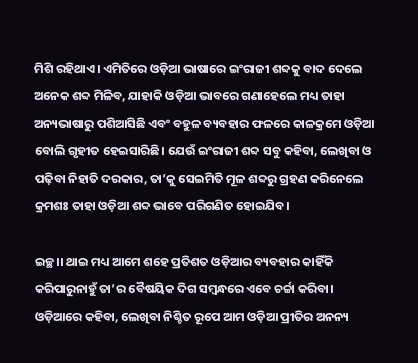ମିଶି ରହିଥାଏ। ଏମିତିରେ ଓଡ଼ିଆ ଭାଷାରେ ଇଂରାଜୀ ଶବ୍ଦକୁ ବାଦ ଦେଲେ ଅନେକ ଶବ୍ଦ ମିଳିବ, ଯାହାକି ଓଡ଼ିଆ ଭାବରେ ଗଣାହେଲେ ମଧ୍ୟ ତାହା ଅନ୍ୟଭାଷାରୁ ପଶିଆସିଛି ଏବଂ ବହୁଳ ବ୍ୟବହାର ଫଳରେ କାଳକ୍ରମେ ଓଡ଼ିଆ ବୋଲି ଗୃହୀତ ହେଇସାରିଛି। ଯେଉଁ ଇଂରାଜୀ ଶବ୍ଦ ସବୁ କହିବା, ଲେଖିବା ଓ ପଢ଼ିବା ନିହାତି ଦରକାର, ତା’କୁ ସେଇମିତି ମୂଳ ଶବ୍ଦରୁ ଗ୍ରହଣ କରିନେଲେ କ୍ରମଶଃ ତାହା ଓଡ଼ିଆ ଶବ୍ଦ ଭାବେ ପରିଗଣିତ ହୋଇଯିବ।

ଇଚ୍ଛ।। ଥାଇ ମଧ୍ୟ ଆମେ ଶହେ ପ୍ରତିଶତ ଓଡ଼ିଆର ବ୍ୟବହାର କାହିଁକି କରିପାରୁନାହୁଁ ତା’ର ବୈଷୟିକ ଦିଗ ସମ୍ୱନ୍ଧରେ ଏବେ ଚର୍ଚ୍ଚା କରିବା। ଓଡ଼ିଆରେ କହିବା, ଲେଖିବା ନିଶ୍ଚିତ ରୂପେ ଆମ ଓଡ଼ିଆ ପ୍ରୀତିର ଅନନ୍ୟ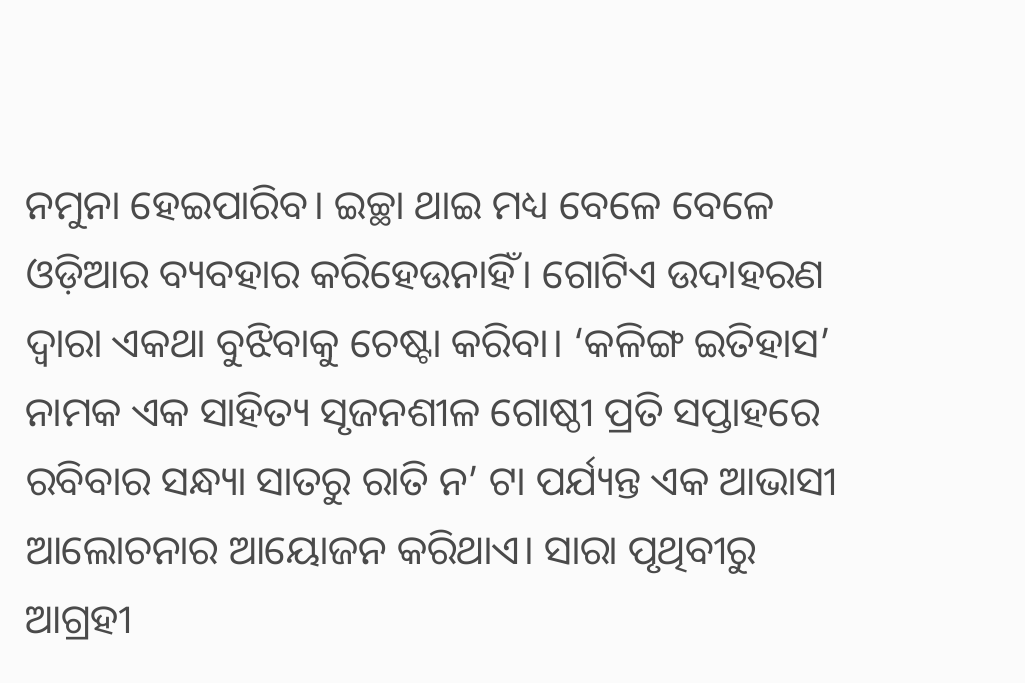ନମୁନା ହେଇପାରିବ। ଇଚ୍ଛା ଥାଇ ମଧ୍ୟ ବେଳେ ବେଳେ ଓଡ଼ିଆର ବ୍ୟବହାର କରିହେଉନାହିଁ। ଗୋଟିଏ ଉଦାହରଣ ଦ୍ୱାରା ଏକଥା ବୁଝିବାକୁ ଚେଷ୍ଟା କରିବା। ‘କଳିଙ୍ଗ ଇତିହାସ’ ନାମକ ଏକ ସାହିତ୍ୟ ସୃଜନଶୀଳ ଗୋଷ୍ଠୀ ପ୍ରତି ସପ୍ତାହରେ ରବିବାର ସନ୍ଧ୍ୟା ସାତରୁ ରାତି ନ’ ଟା ପର୍ଯ୍ୟନ୍ତ ଏକ ଆଭାସୀ ଆଲୋଚନାର ଆୟୋଜନ କରିଥାଏ। ସାରା ପୃଥିବୀରୁ ଆଗ୍ରହୀ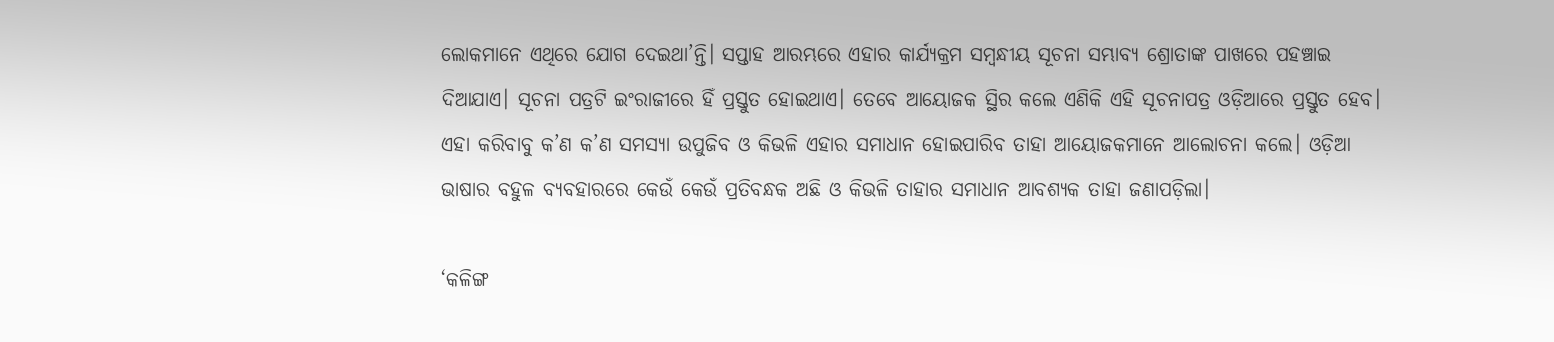ଲୋକମାନେ ଏଥିରେ ଯୋଗ ଦେଇଥା’ନ୍ତି। ସପ୍ତାହ ଆରମ୍ଭରେ ଏହାର କାର୍ଯ୍ୟକ୍ରମ ସମ୍ୱନ୍ଧୀୟ ସୂଚନା ସମ୍ଭାବ୍ୟ ଶ୍ରୋତାଙ୍କ ପାଖରେ ପହଞ୍ଚାଇ ଦିଆଯାଏ। ସୂଚନା ପତ୍ରଟି ଇଂରାଜୀରେ ହିଁ ପ୍ରସ୍ତୁତ ହୋଇଥାଏ। ତେବେ ଆୟୋଜକ ସ୍ଥିର କଲେ ଏଣିକି ଏହି ସୂଚନାପତ୍ର ଓଡ଼ିଆରେ ପ୍ରସ୍ତୁତ ହେବ। ଏହା କରିବାବୁ କ’ଣ କ’ଣ ସମସ୍ୟା ଉପୁଜିବ ଓ କିଭଳି ଏହାର ସମାଧାନ ହୋଇପାରିବ ତାହା ଆୟୋଜକମାନେ ଆଲୋଚନା କଲେ। ଓଡ଼ିଆ ଭାଷାର ବହୁଳ ବ୍ୟବହାରରେ କେଉଁ କେଉଁ ପ୍ରତିବନ୍ଧକ ଅଛି ଓ କିଭଳି ତାହାର ସମାଧାନ ଆବଶ୍ୟକ ତାହା ଜଣାପଡ଼ିଲା।

‘କଳିଙ୍ଗ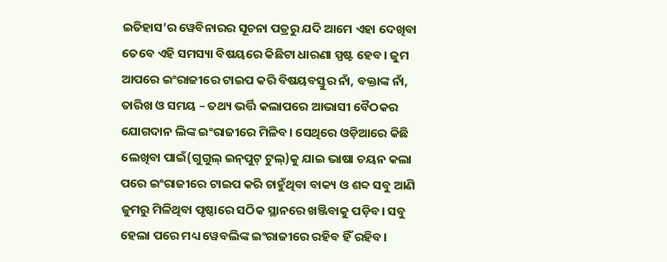ଇତିହାସ’ର ୱେବିନାରର ସୂଚନା ପତ୍ରରୁ ଯଦି ଆମେ ଏହା ଦେଖିବା ତେବେ ଏହି ସମସ୍ୟା ବିଷୟରେ କିଛିଟା ଧାରଣା ସ୍ପଷ୍ଟ ହେବ। ଜୁମ ଆପରେ ଇଂରାଜୀରେ ଟାଇପ କରି ବିଷୟବସ୍ତୁର ନାଁ, ବକ୍ତାଙ୍କ ନାଁ, ତାରିଖ ଓ ସମୟ – ତଥ୍ୟ ଭର୍ତ୍ତି କଲାପରେ ଆଭାସୀ ବୈଠକର ଯୋଗଦାନ ଲିଙ୍କ ଇଂରାଜୀରେ ମିଳିବ। ସେଥିରେ ଓଡ଼ିଆରେ କିଛି ଲେଖିବା ପାଇଁ(ଗୁଗୁଲ୍‌‌ ଇନ୍‌‌ପୁଟ୍‌‌ ଟୁଲ୍‌‌)କୁ ଯାଇ ଭାଷା ଚୟନ କଲା ପରେ ଇଂରାଜୀରେ ଟାଇପ କରି ଚାହୁଁଥିବା ବାକ୍ୟ ଓ ଶବ୍ଦ ସବୁ ଆଣି ଜୁମରୁ ମିଳିଥିବା ପୃଷ୍ଠାରେ ସଠିକ ସ୍ଥାନରେ ଖଞ୍ଜିବାକୁ ପଡ଼ିବ। ସବୁ ହେଲା ପରେ ମଧ୍ୟ ୱେବଲିଙ୍କ ଇଂରାଜୀରେ ରହିବ ହିଁ ରହିବ।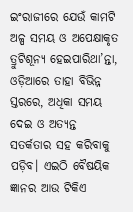ଇଂରାଜୀରେ ଯେଉଁ କାମଟି ଅଳ୍ପ ସମୟ ଓ ଅପେକ୍ଷାକୃତ ତ୍ରୁଟିଶୂନ୍ୟ ହେଇପାରିଥା’ନ୍ତା, ଓଡ଼ିଆରେ ତାହା ବିଭିନ୍ନ ସ୍ତରରେ, ଅଧିକା ସମୟ ଦେଇ ଓ ଅତ୍ୟନ୍ତ ସତର୍କତାର ସହ କରିବାକୁ ପଡ଼ିବ। ଏଇଠି ବୈଷୟିକ ଜ୍ଞାନର ଆଉ ଟିକିଏ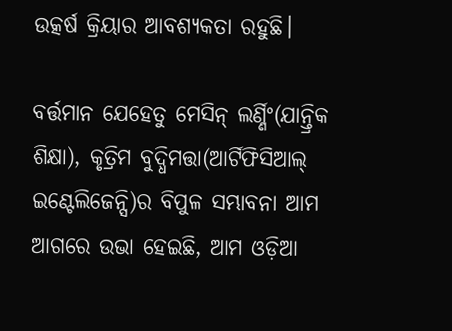ଉତ୍କର୍ଷ କ୍ରିୟାର ଆବଶ୍ୟକତା ରହୁଛି।

ବର୍ତ୍ତମାନ ଯେହେତୁ ମେସିନ୍‌‌ ଲର୍ଣ୍ଣିଂ(ଯାନ୍ତ୍ରିକ ଶିକ୍ଷା), କୃତ୍ରିମ ବୁଦ୍ଧିମତ୍ତା(ଆର୍ଟିଫିସିଆଲ୍‌‌ ଇଣ୍ଟେଲିଜେନ୍ସି)ର ବିପୁଳ ସମ୍ଭାବନା ଆମ ଆଗରେ ଉଭା ହେଇଛି, ଆମ ଓଡ଼ିଆ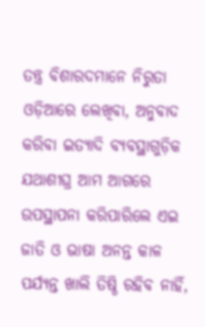ତନ୍ତ୍ର ବିଶାରଦମାନେ ନିରୁତା ଓଡ଼ିଆରେ ଲେଖିବା, ଅନୁବାଦ କରିବା ଇତ୍ୟାଦି ବ୍ୟବସ୍ଥାଗୁଡ଼ିକ ଯଥାଶୀଘ୍ର ଆମ ଆଗରେ ଉପସ୍ଥାପନା କରିପାରିଲେ ଏଇ ଜାତି ଓ ଭାଷା ଅନନ୍ତ କାଳ ପର୍ଯ୍ୟନ୍ତ ଖାଲି ତିଷ୍ଠି ରହିବ ନାହିଁ,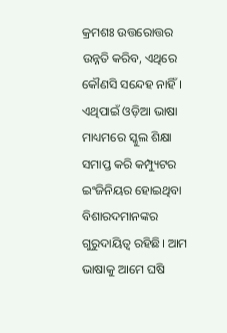କ୍ରମଶଃ ଉତ୍ତରୋତ୍ତର ଉନ୍ନତି କରିବ, ଏଥିରେ କୌଣସି ସନ୍ଦେହ ନାହିଁ। ଏଥିପାଇଁ ଓଡ଼ିଆ ଭାଷା ମାଧ୍ୟମରେ ସ୍କୁଲ ଶିକ୍ଷା ସମାପ୍ତ କରି କମ୍ପ୍ୟୁଟର ଇଂଜିନିୟର ହୋଇଥିବା ବିଶାରଦମାନଙ୍କର ଗୁରୁଦାୟିତ୍ୱ ରହିଛି। ଆମ ଭାଷାକୁ ଆମେ ଘଷି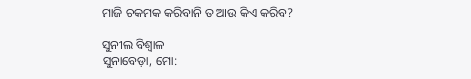ମାଜି ଚକମକ କରିବାନି ତ ଆଉ କିଏ କରିବ?

ସୁନୀଲ ବିଶ୍ୱାଳ
ସୁନାବେଡ଼ା, ମୋ: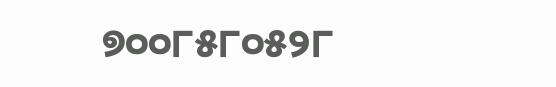୭୦୦୮୫୮୦୫୨୮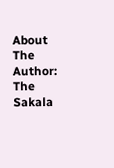About The Author: The Sakala